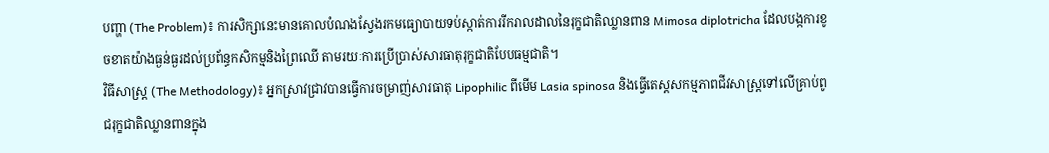បញ្ហា (The Problem)៖ ការសិក្សានេះមានគោលបំណងស្វែងរកមធ្យោបាយទប់ស្កាត់ការរីករាលដាលនៃរុក្ខជាតិឈ្លានពាន Mimosa diplotricha ដែលបង្កការខូចខាតយ៉ាងធ្ងន់ធ្ងរដល់ប្រព័ន្ធកសិកម្មនិងព្រៃឈើ តាមរយៈការប្រើប្រាស់សារធាតុរុក្ខជាតិបែបធម្មជាតិ។
វិធីសាស្ត្រ (The Methodology)៖ អ្នកស្រាវជ្រាវបានធ្វើការចម្រាញ់សារធាតុ Lipophilic ពីមើម Lasia spinosa និងធ្វើតេស្តសកម្មភាពជីវសាស្ត្រទៅលើគ្រាប់ពូជរុក្ខជាតិឈ្លានពានក្នុង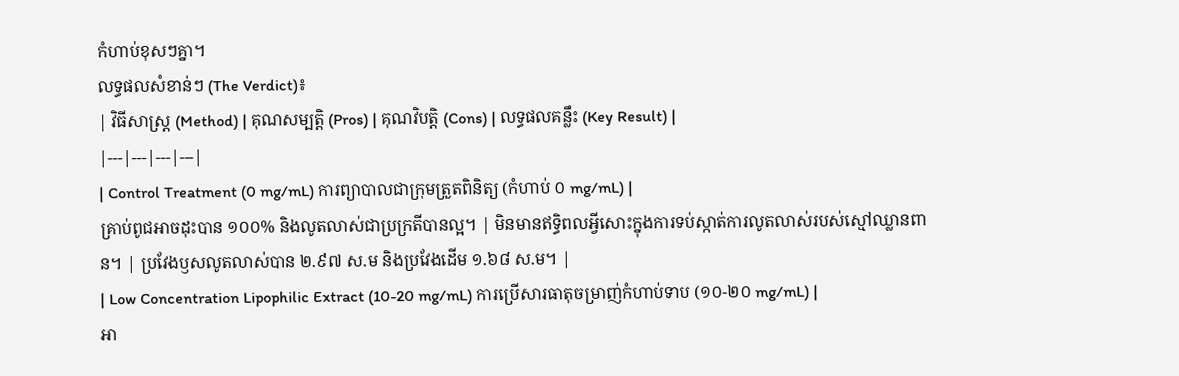កំហាប់ខុសៗគ្នា។
លទ្ធផលសំខាន់ៗ (The Verdict)៖
| វិធីសាស្ត្រ (Method) | គុណសម្បត្តិ (Pros) | គុណវិបត្តិ (Cons) | លទ្ធផលគន្លឹះ (Key Result) |
|---|---|---|---|
| Control Treatment (0 mg/mL) ការព្យាបាលជាក្រុមត្រួតពិនិត្យ (កំហាប់ ០ mg/mL) |
គ្រាប់ពូជអាចដុះបាន ១០០% និងលូតលាស់ជាប្រក្រតីបានល្អ។ | មិនមានឥទ្ធិពលអ្វីសោះក្នុងការទប់ស្កាត់ការលូតលាស់របស់ស្មៅឈ្លានពាន។ | ប្រវែងឫសលូតលាស់បាន ២.៩៧ ស.ម និងប្រវែងដើម ១.៦៨ ស.ម។ |
| Low Concentration Lipophilic Extract (10-20 mg/mL) ការប្រើសារធាតុចម្រាញ់កំហាប់ទាប (១០-២០ mg/mL) |
អា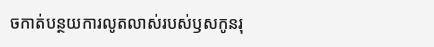ចកាត់បន្ថយការលូតលាស់របស់ឫសកូនរុ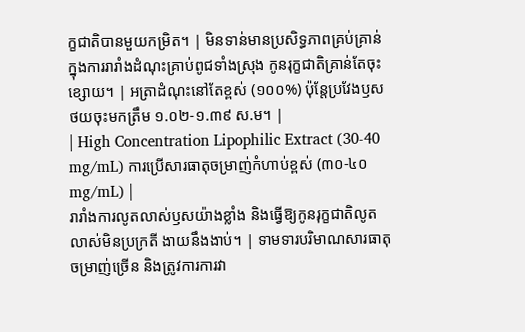ក្ខជាតិបានមួយកម្រិត។ | មិនទាន់មានប្រសិទ្ធភាពគ្រប់គ្រាន់ក្នុងការរារាំងដំណុះគ្រាប់ពូជទាំងស្រុង កូនរុក្ខជាតិគ្រាន់តែចុះខ្សោយ។ | អត្រាដំណុះនៅតែខ្ពស់ (១០០%) ប៉ុន្តែប្រវែងឫសថយចុះមកត្រឹម ១.០២-១.៣៩ ស.ម។ |
| High Concentration Lipophilic Extract (30-40 mg/mL) ការប្រើសារធាតុចម្រាញ់កំហាប់ខ្ពស់ (៣០-៤០ mg/mL) |
រារាំងការលូតលាស់ឫសយ៉ាងខ្លាំង និងធ្វើឱ្យកូនរុក្ខជាតិលូតលាស់មិនប្រក្រតី ងាយនឹងងាប់។ | ទាមទារបរិមាណសារធាតុចម្រាញ់ច្រើន និងត្រូវការការវា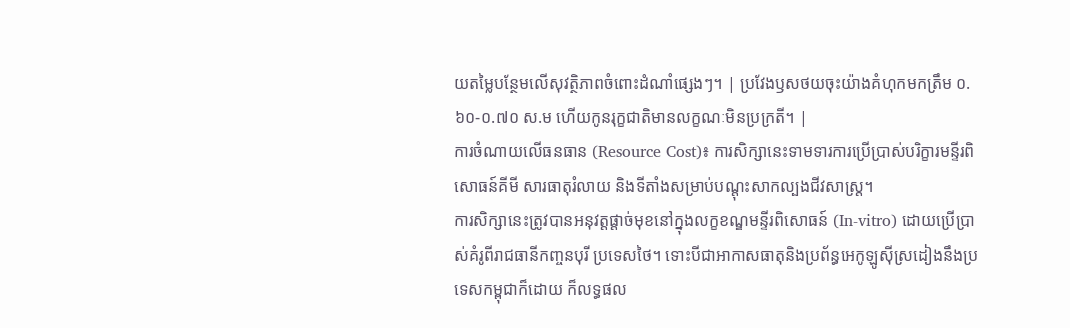យតម្លៃបន្ថែមលើសុវត្ថិភាពចំពោះដំណាំផ្សេងៗ។ | ប្រវែងឫសថយចុះយ៉ាងគំហុកមកត្រឹម ០.៦០-០.៧០ ស.ម ហើយកូនរុក្ខជាតិមានលក្ខណៈមិនប្រក្រតី។ |
ការចំណាយលើធនធាន (Resource Cost)៖ ការសិក្សានេះទាមទារការប្រើប្រាស់បរិក្ខារមន្ទីរពិសោធន៍គីមី សារធាតុរំលាយ និងទីតាំងសម្រាប់បណ្តុះសាកល្បងជីវសាស្ត្រ។
ការសិក្សានេះត្រូវបានអនុវត្តផ្តាច់មុខនៅក្នុងលក្ខខណ្ឌមន្ទីរពិសោធន៍ (In-vitro) ដោយប្រើប្រាស់គំរូពីរាជធានីកញ្ចនបុរី ប្រទេសថៃ។ ទោះបីជាអាកាសធាតុនិងប្រព័ន្ធអេកូឡូស៊ីស្រដៀងនឹងប្រទេសកម្ពុជាក៏ដោយ ក៏លទ្ធផល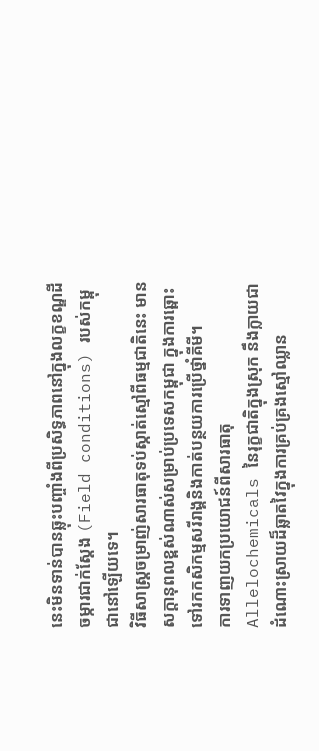នេះមិនទាន់បានឆ្លុះបញ្ចាំងពីប្រសិទ្ធភាពនៅក្នុងលក្ខខណ្ឌដីចម្ការជាក់ស្តែង (Field conditions) របស់កម្ពុជានៅឡើយទេ។
វិធីសាស្ត្រចម្រាញ់សារធាតុទប់ស្កាត់ស្មៅពីធម្មជាតិនេះ មានសក្តានុពលខ្ពស់ណាស់សម្រាប់ប្រទេសកម្ពុជា ក្នុងការឆ្ពោះទៅរកកសិកម្មសរីរាង្គនិងកាត់បន្ថយការប្រើថ្នាំគីមី។
ការទាញយកប្រយោជន៍ពីសារធាតុ Allelochemicals នៃរុក្ខជាតិក្នុងស្រុក នឹងក្លាយជាដំណោះស្រាយដ៏ឆ្លាតវៃក្នុងការគ្រប់គ្រងស្មៅឈ្លាន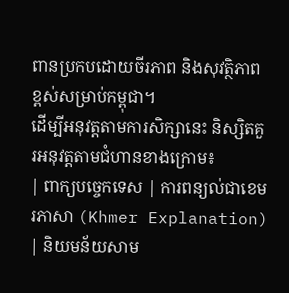ពានប្រកបដោយចីរភាព និងសុវត្ថិភាពខ្ពស់សម្រាប់កម្ពុជា។
ដើម្បីអនុវត្តតាមការសិក្សានេះ និស្សិតគួរអនុវត្តតាមជំហានខាងក្រោម៖
| ពាក្យបច្ចេកទេស | ការពន្យល់ជាខេមរភាសា (Khmer Explanation) | និយមន័យសាម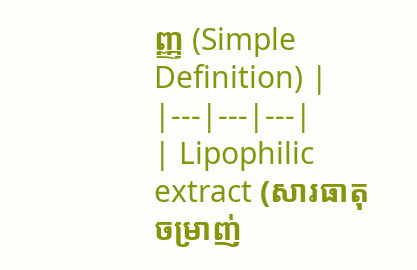ញ្ញ (Simple Definition) |
|---|---|---|
| Lipophilic extract (សារធាតុចម្រាញ់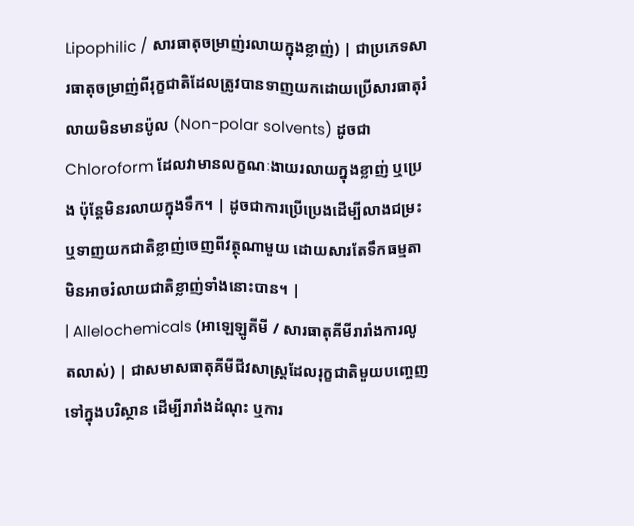Lipophilic / សារធាតុចម្រាញ់រលាយក្នុងខ្លាញ់) | ជាប្រភេទសារធាតុចម្រាញ់ពីរុក្ខជាតិដែលត្រូវបានទាញយកដោយប្រើសារធាតុរំលាយមិនមានប៉ូល (Non-polar solvents) ដូចជា Chloroform ដែលវាមានលក្ខណៈងាយរលាយក្នុងខ្លាញ់ ឬប្រេង ប៉ុន្តែមិនរលាយក្នុងទឹក។ | ដូចជាការប្រើប្រេងដើម្បីលាងជម្រះ ឬទាញយកជាតិខ្លាញ់ចេញពីវត្ថុណាមួយ ដោយសារតែទឹកធម្មតាមិនអាចរំលាយជាតិខ្លាញ់ទាំងនោះបាន។ |
| Allelochemicals (អាឡេឡូគីមី / សារធាតុគីមីរារាំងការលូតលាស់) | ជាសមាសធាតុគីមីជីវសាស្ត្រដែលរុក្ខជាតិមួយបញ្ចេញទៅក្នុងបរិស្ថាន ដើម្បីរារាំងដំណុះ ឬការ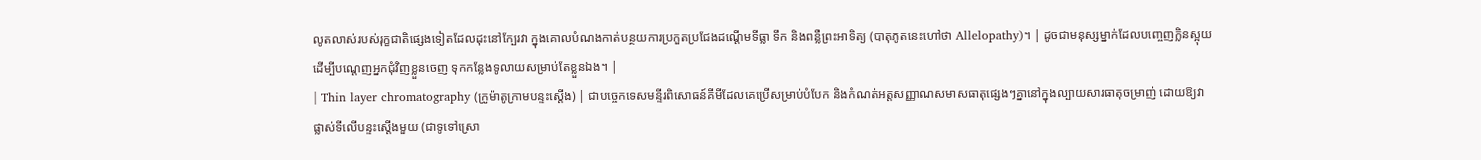លូតលាស់របស់រុក្ខជាតិផ្សេងទៀតដែលដុះនៅក្បែរវា ក្នុងគោលបំណងកាត់បន្ថយការប្រកួតប្រជែងដណ្តើមទីធ្លា ទឹក និងពន្លឺព្រះអាទិត្យ (បាតុភូតនេះហៅថា Allelopathy)។ | ដូចជាមនុស្សម្នាក់ដែលបញ្ចេញក្លិនស្អុយដើម្បីបណ្តេញអ្នកជុំវិញខ្លួនចេញ ទុកកន្លែងទូលាយសម្រាប់តែខ្លួនឯង។ |
| Thin layer chromatography (ក្រូម៉ាតូក្រាមបន្ទះស្តើង) | ជាបច្ចេកទេសមន្ទីរពិសោធន៍គីមីដែលគេប្រើសម្រាប់បំបែក និងកំណត់អត្តសញ្ញាណសមាសធាតុផ្សេងៗគ្នានៅក្នុងល្បាយសារធាតុចម្រាញ់ ដោយឱ្យវាផ្លាស់ទីលើបន្ទះស្តើងមួយ (ជាទូទៅស្រោ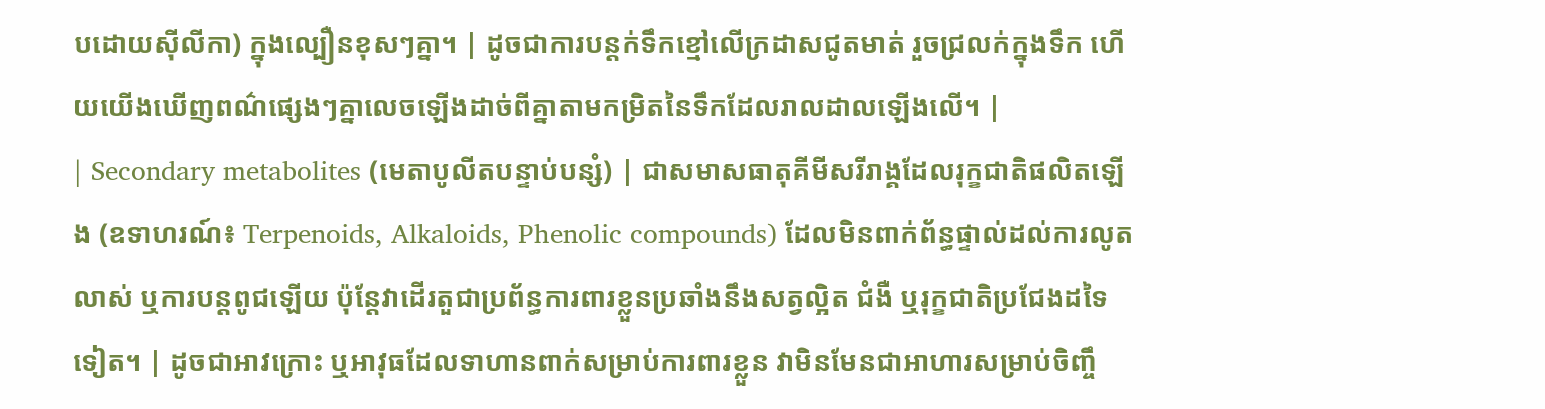បដោយស៊ីលីកា) ក្នុងល្បឿនខុសៗគ្នា។ | ដូចជាការបន្តក់ទឹកខ្មៅលើក្រដាសជូតមាត់ រួចជ្រលក់ក្នុងទឹក ហើយយើងឃើញពណ៌ផ្សេងៗគ្នាលេចឡើងដាច់ពីគ្នាតាមកម្រិតនៃទឹកដែលរាលដាលឡើងលើ។ |
| Secondary metabolites (មេតាបូលីតបន្ទាប់បន្សំ) | ជាសមាសធាតុគីមីសរីរាង្គដែលរុក្ខជាតិផលិតឡើង (ឧទាហរណ៍៖ Terpenoids, Alkaloids, Phenolic compounds) ដែលមិនពាក់ព័ន្ធផ្ទាល់ដល់ការលូតលាស់ ឬការបន្តពូជឡើយ ប៉ុន្តែវាដើរតួជាប្រព័ន្ធការពារខ្លួនប្រឆាំងនឹងសត្វល្អិត ជំងឺ ឬរុក្ខជាតិប្រជែងដទៃទៀត។ | ដូចជាអាវក្រោះ ឬអាវុធដែលទាហានពាក់សម្រាប់ការពារខ្លួន វាមិនមែនជាអាហារសម្រាប់ចិញ្ចឹ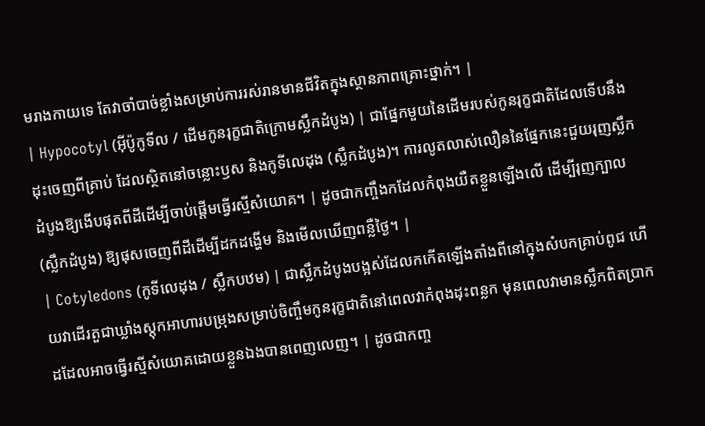មរាងកាយទេ តែវាចាំបាច់ខ្លាំងសម្រាប់ការរស់រានមានជីវិតក្នុងស្ថានភាពគ្រោះថ្នាក់។ |
| Hypocotyl (អ៊ីប៉ូកូទីល / ដើមកូនរុក្ខជាតិក្រោមស្លឹកដំបូង) | ជាផ្នែកមួយនៃដើមរបស់កូនរុក្ខជាតិដែលទើបនឹងដុះចេញពីគ្រាប់ ដែលស្ថិតនៅចន្លោះឫស និងកូទីលេដុង (ស្លឹកដំបូង)។ ការលូតលាស់លឿននៃផ្នែកនេះជួយរុញស្លឹកដំបូងឱ្យងើបផុតពីដីដើម្បីចាប់ផ្តើមធ្វើរស្មីសំយោគ។ | ដូចជាកញ្ចឹងកដែលកំពុងយឺតខ្លួនឡើងលើ ដើម្បីរុញក្បាល (ស្លឹកដំបូង) ឱ្យផុសចេញពីដីដើម្បីដកដង្ហើម និងមើលឃើញពន្លឺថ្ងៃ។ |
| Cotyledons (កូទីលេដុង / ស្លឹកបឋម) | ជាស្លឹកដំបូងបង្អស់ដែលកកើតឡើងតាំងពីនៅក្នុងសំបកគ្រាប់ពូជ ហើយវាដើរតួជាឃ្លាំងស្តុកអាហារបម្រុងសម្រាប់ចិញ្ចឹមកូនរុក្ខជាតិនៅពេលវាកំពុងដុះពន្លក មុនពេលវាមានស្លឹកពិតប្រាកដដែលអាចធ្វើរស្មីសំយោគដោយខ្លួនឯងបានពេញលេញ។ | ដូចជាកញ្ច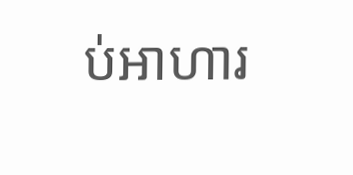ប់អាហារ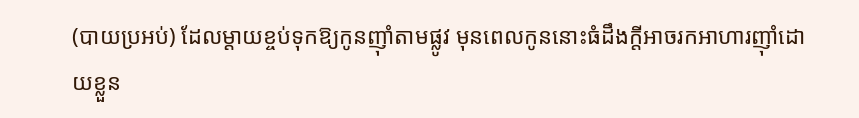(បាយប្រអប់) ដែលម្តាយខ្ចប់ទុកឱ្យកូនញ៉ាំតាមផ្លូវ មុនពេលកូននោះធំដឹងក្តីអាចរកអាហារញ៉ាំដោយខ្លួន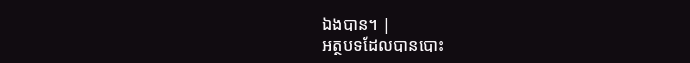ឯងបាន។ |
អត្ថបទដែលបានបោះ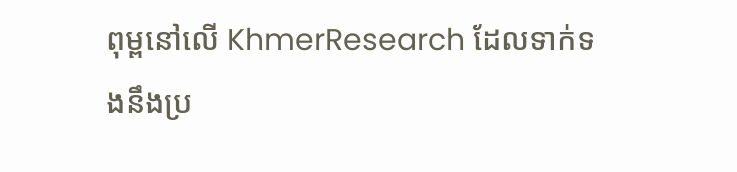ពុម្ពនៅលើ KhmerResearch ដែលទាក់ទងនឹងប្រ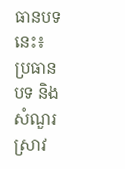ធានបទនេះ៖
ប្រធានបទ និងសំណួរស្រាវ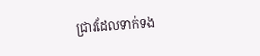ជ្រាវដែលទាក់ទង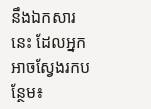នឹងឯកសារនេះ ដែលអ្នកអាចស្វែងរកបន្ថែម៖